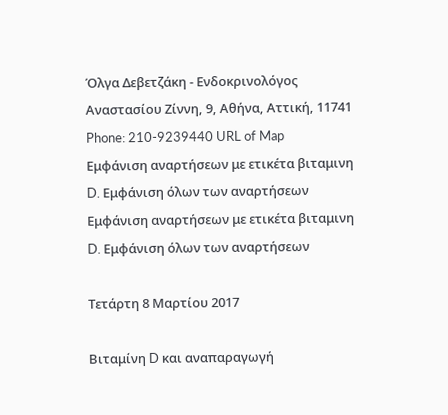Όλγα Δεβετζάκη - Ενδοκρινολόγος
Αναστασίου Ζίννη, 9, Αθήνα, Αττική, 11741
Phone: 210-9239440 URL of Map
Εμφάνιση αναρτήσεων με ετικέτα βιταμινη D. Εμφάνιση όλων των αναρτήσεων
Εμφάνιση αναρτήσεων με ετικέτα βιταμινη D. Εμφάνιση όλων των αναρτήσεων

Τετάρτη 8 Μαρτίου 2017

Βιταμίνη D και αναπαραγωγή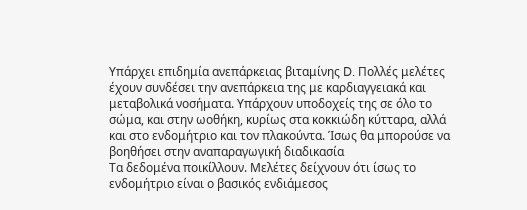Υπάρχει επιδημία ανεπάρκειας βιταμίνης D. Πολλές μελέτες έχουν συνδέσει την ανεπάρκεια της με καρδιαγγειακά και μεταβολικά νοσήματα. Υπάρχουν υποδοχείς της σε όλο το σώμα, και στην ωοθήκη, κυρίως στα κοκκιώδη κύτταρα, αλλά και στο ενδομήτριο και τον πλακούντα. Ίσως θα μπορούσε να βοηθήσει στην αναπαραγωγική διαδικασία
Τα δεδομένα ποικίλλουν. Μελέτες δείχνουν ότι ίσως το ενδομήτριο είναι ο βασικός ενδιάμεσος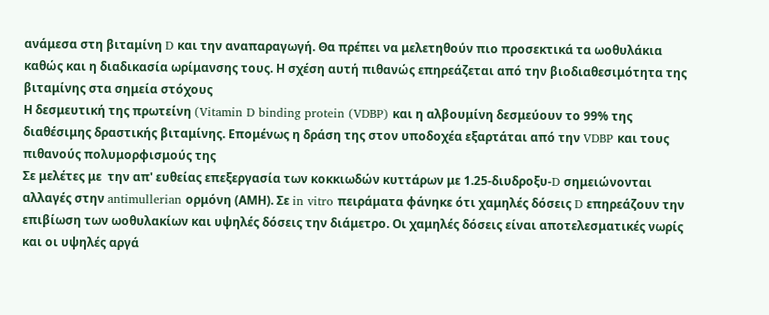ανάμεσα στη βιταμίνη D και την αναπαραγωγή. Θα πρέπει να μελετηθούν πιο προσεκτικά τα ωοθυλάκια καθώς και η διαδικασία ωρίμανσης τους. Η σχέση αυτή πιθανώς επηρεάζεται από την βιοδιαθεσιμότητα της βιταμίνης στα σημεία στόχους
Η δεσμευτική της πρωτείνη (Vitamin D binding protein (VDBP) και η αλβουμίνη δεσμεύουν το 99% της διαθέσιμης δραστικής βιταμίνης. Επομένως η δράση της στον υποδοχέα εξαρτάται από την VDBP και τους πιθανούς πολυμορφισμούς της
Σε μελέτες με  την απ' ευθείας επεξεργασία των κοκκιωδών κυττάρων με 1.25-διυδροξυ-D σημειώνονται αλλαγές στην antimullerian ορμόνη (ΑΜΗ). Σε in vitro πειράματα φάνηκε ότι χαμηλές δόσεις D επηρεάζουν την επιβίωση των ωοθυλακίων και υψηλές δόσεις την διάμετρο. Οι χαμηλές δόσεις είναι αποτελεσματικές νωρίς και οι υψηλές αργά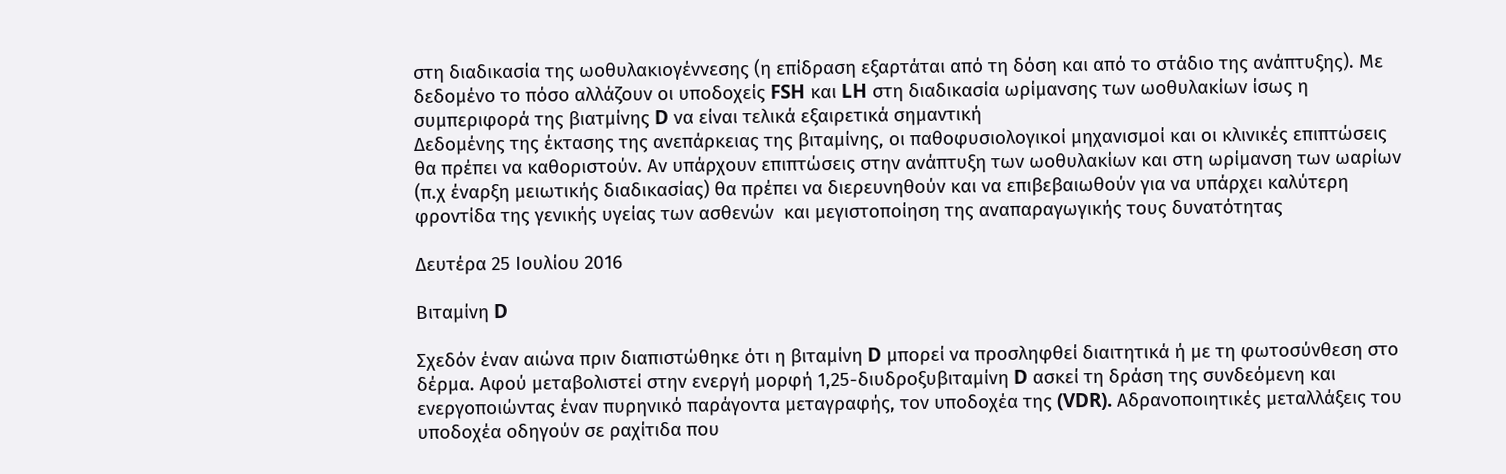στη διαδικασία της ωοθυλακιογέννεσης (η επίδραση εξαρτάται από τη δόση και από το στάδιο της ανάπτυξης). Με δεδομένο το πόσο αλλάζουν οι υποδοχείς FSH και LH στη διαδικασία ωρίμανσης των ωοθυλακίων ίσως η συμπεριφορά της βιατμίνης D να είναι τελικά εξαιρετικά σημαντική
Δεδομένης της έκτασης της ανεπάρκειας της βιταμίνης, οι παθοφυσιολογικοί μηχανισμοί και οι κλινικές επιπτώσεις θα πρέπει να καθοριστούν. Αν υπάρχουν επιπτώσεις στην ανάπτυξη των ωοθυλακίων και στη ωρίμανση των ωαρίων (π.χ έναρξη μειωτικής διαδικασίας) θα πρέπει να διερευνηθούν και να επιβεβαιωθούν για να υπάρχει καλύτερη φροντίδα της γενικής υγείας των ασθενών  και μεγιστοποίηση της αναπαραγωγικής τους δυνατότητας

Δευτέρα 25 Ιουλίου 2016

Βιταμίνη D

Σχεδόν έναν αιώνα πριν διαπιστώθηκε ότι η βιταμίνη D μπορεί να προσληφθεί διαιτητικά ή με τη φωτοσύνθεση στο δέρμα. Αφού μεταβολιστεί στην ενεργή μορφή 1,25-διυδροξυβιταμίνη D ασκεί τη δράση της συνδεόμενη και ενεργοποιώντας έναν πυρηνικό παράγοντα μεταγραφής, τον υποδοχέα της (VDR). Αδρανοποιητικές μεταλλάξεις του υποδοχέα οδηγούν σε ραχίτιδα που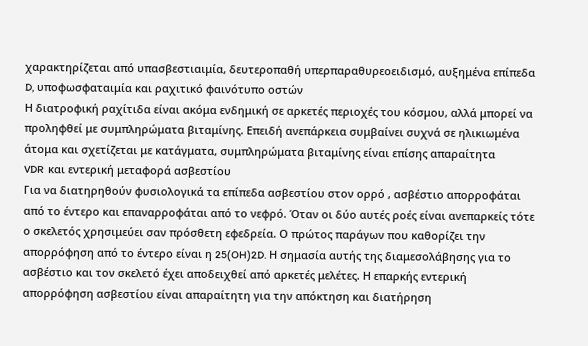χαρακτηρίζεται από υπασβεστιαιμία, δευτεροπαθή υπερπαραθυρεοειδισμό, αυξημένα επίπεδα D, υποφωσφαταιμία και ραχιτικό φαινότυπο οστών
Η διατροφική ραχίτιδα είναι ακόμα ενδημική σε αρκετές περιοχές του κόσμου, αλλά μπορεί να προληφθεί με συμπληρώματα βιταμίνης. Επειδή ανεπάρκεια συμβαίνει συχνά σε ηλικιωμένα άτομα και σχετίζεται με κατάγματα, συμπληρώματα βιταμίνης είναι επίσης απαραίτητα
VDR  και εντερική μεταφορά ασβεστίου
Για να διατηρηθούν φυσιολογικά τα επίπεδα ασβεστίου στον ορρό , ασβέστιο απορροφάται από το έντερο και επαναρροφάται από το νεφρό. Όταν οι δύο αυτές ροές είναι ανεπαρκείς τότε ο σκελετός χρησιμεύει σαν πρόσθετη εφεδρεία. Ο πρώτος παράγων που καθορίζει την απορρόφηση από το έντερο είναι η 25(OH)2D. Η σημασία αυτής της διαμεσολάβησης για το ασβέστιο και τον σκελετό έχει αποδειχθεί από αρκετές μελέτες. Η επαρκής εντερική απορρόφηση ασβεστίου είναι απαραίτητη για την απόκτηση και διατήρηση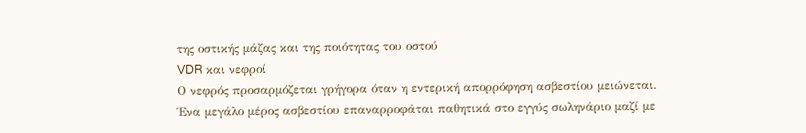της οστικής μάζας και της ποιότητας του οστού
VDR και νεφροί
Ο νεφρός προσαρμόζεται γρήγορα όταν η εντερική απορρόφηση ασβεστίου μειώνεται. Ένα μεγάλο μέρος ασβεστίου επαναρροφάται παθητικά στο εγγύς σωληνάριο μαζί με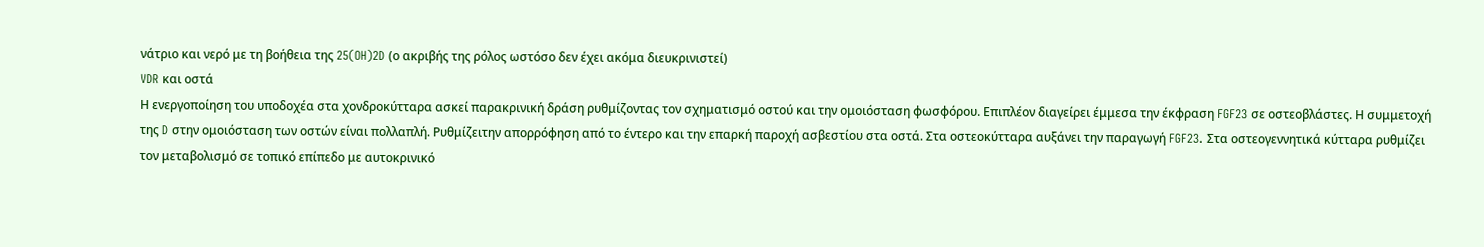νάτριο και νερό με τη βοήθεια της 25(OH)2D (ο ακριβής της ρόλος ωστόσο δεν έχει ακόμα διευκρινιστεί)
VDR και οστά
Η ενεργοποίηση του υποδοχέα στα χονδροκύτταρα ασκεί παρακρινική δράση ρυθμίζοντας τον σχηματισμό οστού και την ομοιόσταση φωσφόρου. Επιπλέον διαγείρει έμμεσα την έκφραση FGF23 σε οστεοβλάστες. Η συμμετοχή της D στην ομοιόσταση των οστών είναι πολλαπλή. Ρυθμίζειτην απορρόφηση από το έντερο και την επαρκή παροχή ασβεστίου στα οστά. Στα οστεοκύτταρα αυξάνει την παραγωγή FGF23. Στα οστεογεννητικά κύτταρα ρυθμίζει τον μεταβολισμό σε τοπικό επίπεδο με αυτοκρινικό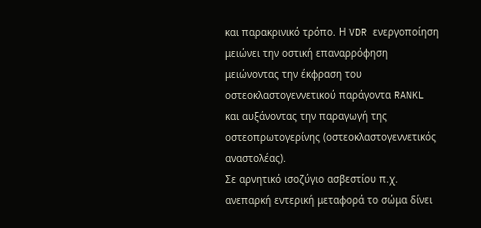και παρακρινικό τρόπο. Η VDR ενεργοποίηση μειώνει την οστική επαναρρόφηση μειώνοντας την έκφραση του οστεοκλαστογεννετικού παράγοντα RANKL και αυξάνοντας την παραγωγή της οστεοπρωτογερίνης (οστεοκλαστογεννετικός αναστολέας).
Σε αρνητικό ισοζύγιο ασβεστίου π.χ. ανεπαρκή εντερική μεταφορά το σώμα δίνει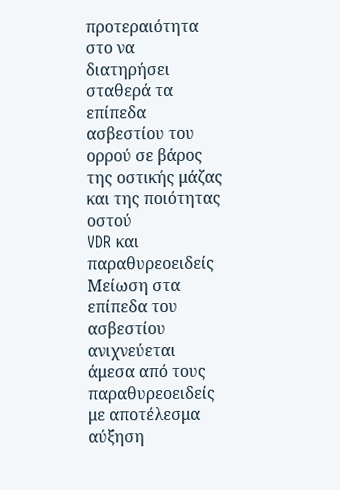προτεραιότητα στο να διατηρήσει σταθερά τα επίπεδα ασβεστίου του ορρού σε βάρος της οστικής μάζας και της ποιότητας οστού
VDR και παραθυρεοειδείς
Μείωση στα επίπεδα του ασβεστίου ανιχνεύεται άμεσα από τους παραθυρεοειδείς με αποτέλεσμα αύξηση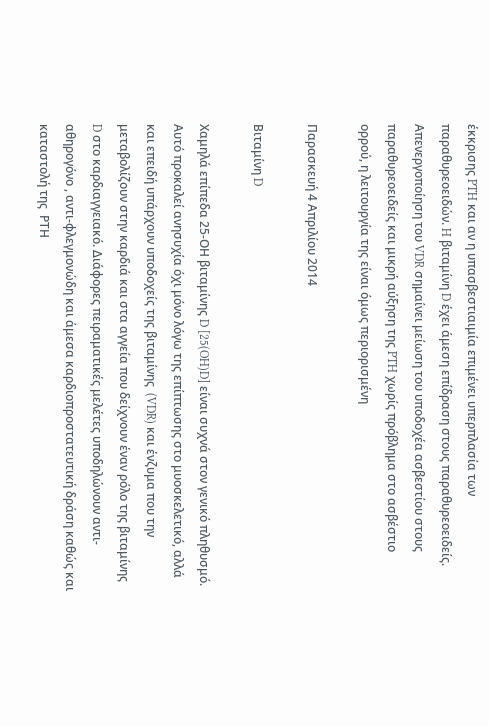έκκρισης PTH και αν η υπασβεστιαιμία επιμένει υπερπλασία των παραθυρεοειδών. H βιταμίνη D έχει άμεση επίδραση στους παραθυρεοειδείς. Απενεργοποίηση του VDR σημαίνει μείωση του υποδοχέα ασβεστίου στους παραθυρεοειδείς και μικρή αύξηση της PTH χωρίς πρόβλημα στο ασβέστιο ορρού, η λειτουργία της είναι όμως περιορισμένη

Παρασκευή 4 Απριλίου 2014

Βιταμίνη D

Χαμηλά επίπεδα 25-ΟΗ βιταμίνης D [25(OH)D] είναι συχνά στον γενικό πληθυσμό. Αυτό προκαλεί ανησυχία όχι μόνο λόγω της επίπτωσης στο μυοσκελετικό, αλλά και επειδή υπάρχουν υποδοχείς της βιταμίνης  (VDR) και ένζυμα που την μεταβολίζουν στην καρδιά και στα αγγεία που δείχνουν έναν ρόλο της βιταμίνης D στο καρδιαγγειακό. Διάφορες πειραματικές μελέτες υποδηλώνουν αντι-αθηρογόνο , αντι-φλεγμονώδη και άμεσα καρδιοπροστατευτική δράση καθώς και καταστολή της  ΡΤΗ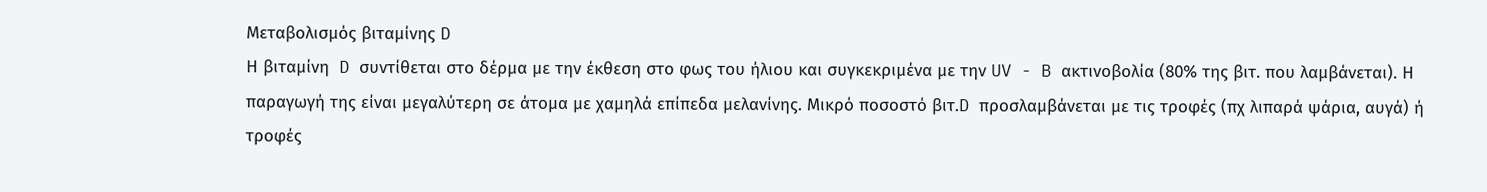Μεταβολισμός βιταμίνης D
Η βιταμίνη  D συντίθεται στο δέρμα με την έκθεση στο φως του ήλιου και συγκεκριμένα με την UV - B ακτινοβολία (80% της βιτ. που λαμβάνεται). Η παραγωγή της είναι μεγαλύτερη σε άτομα με χαμηλά επίπεδα μελανίνης. Μικρό ποσοστό βιτ.D προσλαμβάνεται με τις τροφές (πχ λιπαρά ψάρια, αυγά) ή τροφές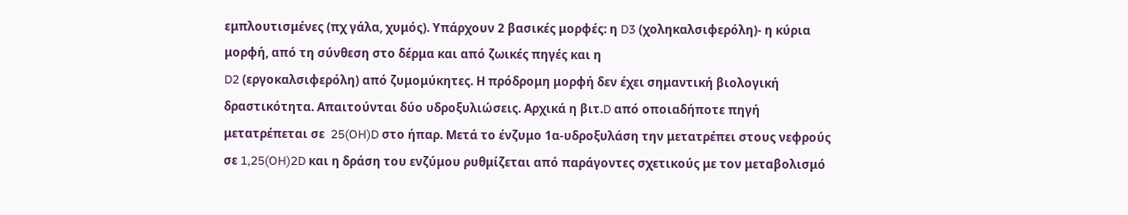εμπλουτισμένες (πχ γάλα, χυμός). Υπάρχουν 2 βασικές μορφές: η D3 (χοληκαλσιφερόλη)- η κύρια μορφή, από τη σύνθεση στο δέρμα και από ζωικές πηγές και η
D2 (εργοκαλσιφερόλη) από ζυμομύκητες. Η πρόδρομη μορφή δεν έχει σημαντική βιολογική δραστικότητα. Απαιτούνται δύο υδροξυλιώσεις. Αρχικά η βιτ.D από οποιαδήποτε πηγή μετατρέπεται σε  25(OH)D στο ήπαρ. Μετά το ένζυμο 1α-υδροξυλάση την μετατρέπει στους νεφρούς σε 1,25(OH)2D και η δράση του ενζύμου ρυθμίζεται από παράγοντες σχετικούς με τον μεταβολισμό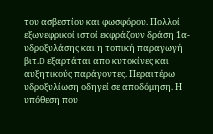του ασβεστίου και φωσφόρου. Πολλοί εξωνεφρικοί ιστοί εκφράζουν δράση 1α- υδροξυλάσης και η τοπική παραγωγή βιτ.D εξαρτάται απο κυτοκίνες και αυξητικούς παράγοντες. Περαιτέρω υδροξυλίωση οδηγεί σε αποδόμηση. Η υπόθεση που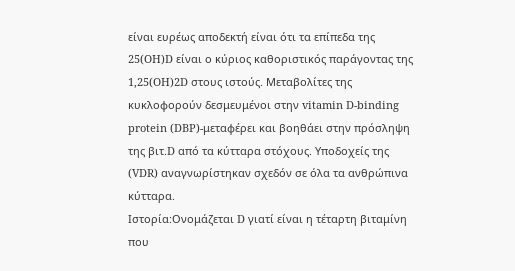είναι ευρέως αποδεκτή είναι ότι τα επίπεδα της 25(OH)D είναι ο κύριος καθοριστικός παράγοντας της 1,25(OH)2D στους ιστούς. Μεταβολίτες της κυκλοφορούν δεσμευμένοι στην vitamin D-binding protein (DBP)-μεταφέρει και βοηθάει στην πρόσληψη της βιτ.D από τα κύτταρα στόχους. Υποδοχείς της (VDR) αναγνωρίστηκαν σχεδόν σε όλα τα ανθρώπινα κύτταρα.
Ιστορία:Ονομάζεται D γιατί είναι η τέταρτη βιταμίνη που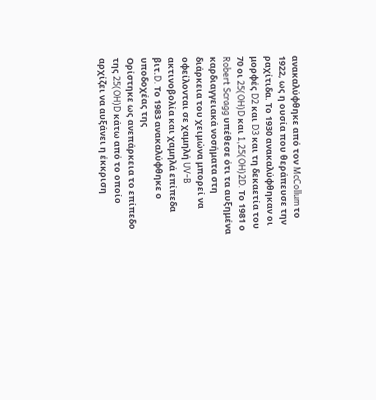ανακαλύφθηκε από τον McCollum το 1922, ως η ουσία που θεράπευσε την ραχίτιδα. Το 1930 ανακαλύφθηκαν οι μορφές D2 και D3 και τη δεκαετία του 70 οι 25(OH)D και 1,25(OH)2D. Το 1981 ο Robert Scragg υπέθεσε ότι τα αυξημένα καρδιαγγειακά νοσήματα στη διάρκεια του χειμώνα μπορεί να οφείλονται σε χαμηλή UV-B ακτινοβολία και χαμηλά επίπεδα βιτ.D. Το 1983 ανακαλύφθηκε ο υποδοχέας της
Ορίστηκε ως ανεπάρκεια το επίπεδο της 25(OH)D κάτω από το οποίο αρχίζει να αυξάνει η έκκριση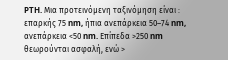PTH. Μια προτεινόμενη ταξινόμηση είναι : επαρκής 75 nm, ήπια ανεπάρκεια 50–74 nm, ανεπάρκεια <50 nm. Επίπεδα >250 nm θεωρούνται ασφαλή, ενώ >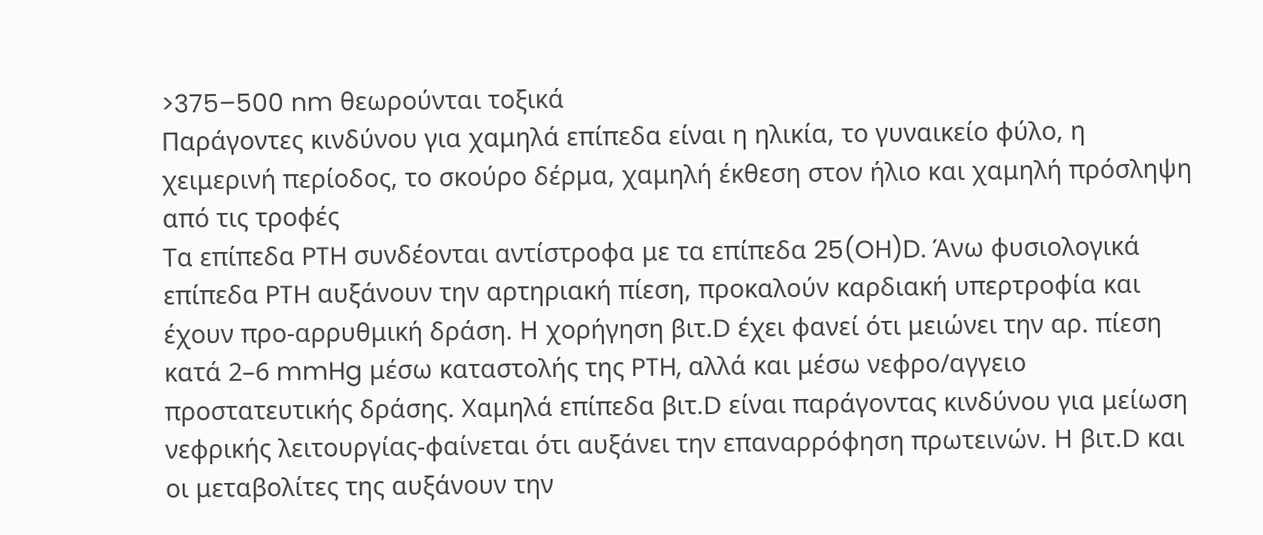>375–500 nm θεωρούνται τοξικά
Παράγοντες κινδύνου για χαμηλά επίπεδα είναι η ηλικία, το γυναικείο φύλο, η χειμερινή περίοδος, το σκούρο δέρμα, χαμηλή έκθεση στον ήλιο και χαμηλή πρόσληψη από τις τροφές
Τα επίπεδα PTH συνδέονται αντίστροφα με τα επίπεδα 25(OH)D. Άνω φυσιολογικά επίπεδα PTH αυξάνουν την αρτηριακή πίεση, προκαλούν καρδιακή υπερτροφία και έχουν προ-αρρυθμική δράση. Η χορήγηση βιτ.D έχει φανεί ότι μειώνει την αρ. πίεση κατά 2–6 mmHg μέσω καταστολής της PTH, αλλά και μέσω νεφρο/αγγειο προστατευτικής δράσης. Χαμηλά επίπεδα βιτ.D είναι παράγοντας κινδύνου για μείωση νεφρικής λειτουργίας-φαίνεται ότι αυξάνει την επαναρρόφηση πρωτεινών. Η βιτ.D και οι μεταβολίτες της αυξάνουν την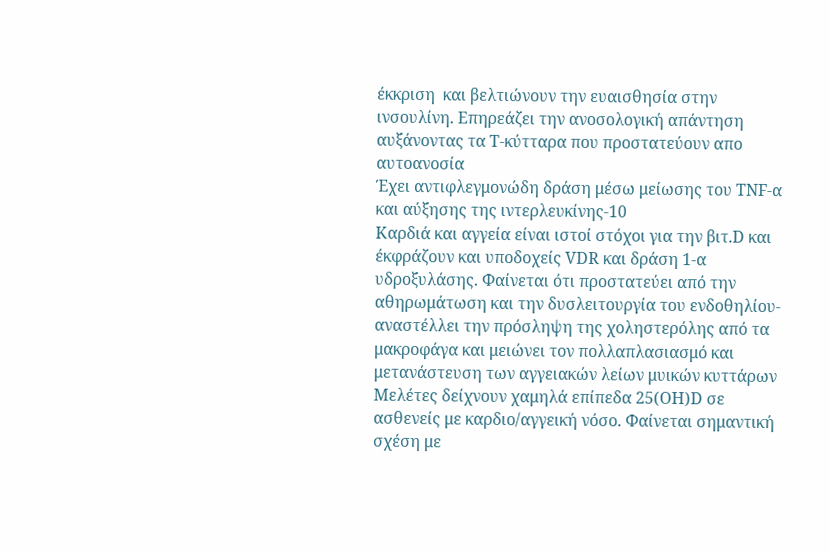έκκριση  και βελτιώνουν την ευαισθησία στην ινσουλίνη. Επηρεάζει την ανοσολογική απάντηση αυξάνοντας τα Τ-κύτταρα που προστατεύουν απο αυτοανοσία
Έχει αντιφλεγμονώδη δράση μέσω μείωσης του TNF-α και αύξησης της ιντερλευκίνης-10
Καρδιά και αγγεία είναι ιστοί στόχοι για την βιτ.D και έκφράζουν και υποδοχείς VDR και δράση 1-α υδροξυλάσης. Φαίνεται ότι προστατεύει από την αθηρωμάτωση και την δυσλειτουργία του ενδοθηλίου-αναστέλλει την πρόσληψη της χοληστερόλης από τα μακροφάγα και μειώνει τον πολλαπλασιασμό και μετανάστευση των αγγειακών λείων μυικών κυττάρων
Μελέτες δείχνουν χαμηλά επίπεδα 25(OH)D σε ασθενείς με καρδιο/αγγεική νόσο. Φαίνεται σημαντική σχέση με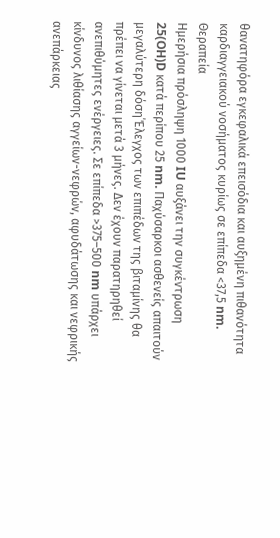θανατηφόρα εγκεφαλικά επεισόδια και αυξημένη πιθανότητα καρδιαγγειακού νοσήματος κυρίως σε επίπεδα <37,5 nm.
Θεραπεία
Ημερήσια πρόσληψη 1000 IU αυξάνει την συγκέντρωση 25(OH)D κατά περίπου 25 nm. Παχύσαρκοι ασθενείς απαιτούν μεγαλύτερη δόση΄Έλεγχος των επιπέδων της βιταμίνης θα πρέπει να γίνεται μετά 3 μήνες. Δεν έχουν παρατηρηθεί ανεπιθύμητες ενέργειες. Σε επίπεδα >375–500 nm υπάρχει κίνδυνος λιθίασης αγγείων-νεφρών, αφυδάτωσης και νεφρικής ανεπάρκειας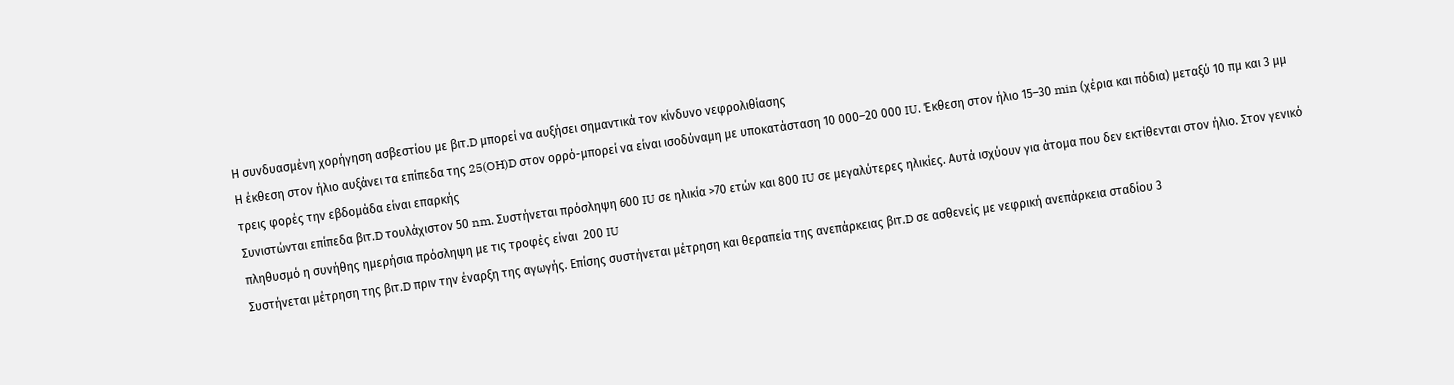Η συνδυασμένη χορήγηση ασβεστίου με βιτ.D μπορεί να αυξήσει σημαντικά τον κίνδυνο νεφρολιθίασης
Η έκθεση στον ήλιο αυξάνει τα επίπεδα της 25(OH)D στον ορρό-μπορεί να είναι ισοδύναμη με υποκατάσταση 10 000–20 000 IU. Έκθεση στον ήλιο 15–30 min (χέρια και πόδια) μεταξύ 10 πμ και 3 μμ τρεις φορές την εβδομάδα είναι επαρκής
Συνιστώνται επίπεδα βιτ.D τουλάχιστον 50 nm. Συστήνεται πρόσληψη 600 IU σε ηλικία >70 ετών και 800 IU σε μεγαλύτερες ηλικίες. Αυτά ισχύουν για άτομα που δεν εκτίθενται στον ήλιο. Στον γενικό πληθυσμό η συνήθης ημερήσια πρόσληψη με τις τροφές είναι  200 IU
Συστήνεται μέτρηση της βιτ.D πριν την έναρξη της αγωγής. Επίσης συστήνεται μέτρηση και θεραπεία της ανεπάρκειας βιτ.D σε ασθενείς με νεφρική ανεπάρκεια σταδίου 3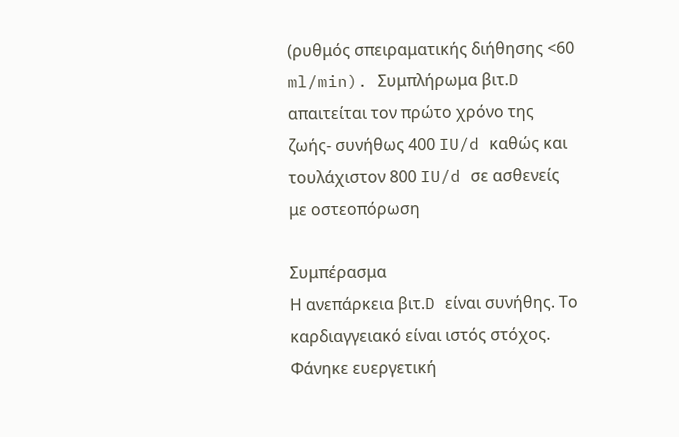(ρυθμός σπειραματικής διήθησης <60 ml/min). Συμπλήρωμα βιτ.D  απαιτείται τον πρώτο χρόνο της ζωής- συνήθως 400 IU/d καθώς και τουλάχιστον 800 IU/d σε ασθενείς με οστεοπόρωση

Συμπέρασμα
Η ανεπάρκεια βιτ.D είναι συνήθης. Το καρδιαγγειακό είναι ιστός στόχος. Φάνηκε ευεργετική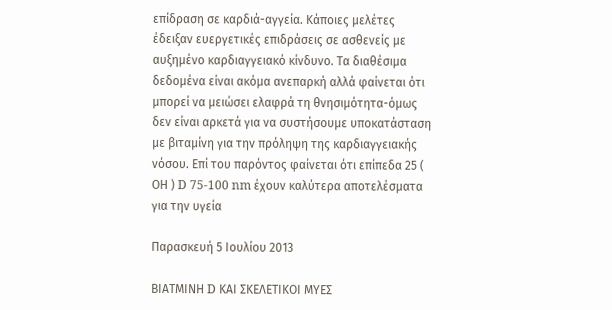επίδραση σε καρδιά-αγγεία. Κάποιες μελέτες έδειξαν ευεργετικές επιδράσεις σε ασθενείς με αυξημένο καρδιαγγειακό κίνδυνο. Τα διαθέσιμα δεδομένα είναι ακόμα ανεπαρκή αλλά φαίνεται ότι μπορεί να μειώσει ελαφρά τη θνησιμότητα-όμως  δεν είναι αρκετά για να συστήσουμε υποκατάσταση με βιταμίνη για την πρόληψη της καρδιαγγειακής νόσου. Επί του παρόντος φαίνεται ότι επίπεδα 25 ( ΟΗ ) D 75-100 nm έχουν καλύτερα αποτελέσματα για την υγεία

Παρασκευή 5 Ιουλίου 2013

ΒΙΑΤΜΙΝΗ D ΚΑΙ ΣΚΕΛΕΤΙΚΟΙ ΜΥΕΣ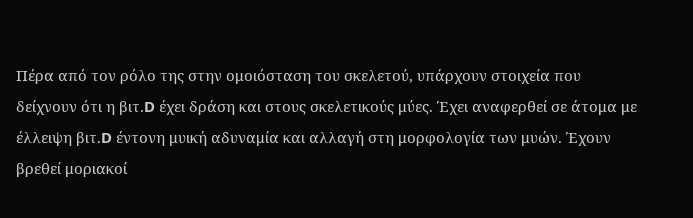Πέρα από τον ρόλο της στην ομοιόσταση του σκελετού, υπάρχουν στοιχεία που δείχνουν ότι η βιτ.D έχει δράση και στους σκελετικούς μύες. Έχει αναφερθεί σε άτομα με έλλειψη βιτ.D έντονη μυική αδυναμία και αλλαγή στη μορφολογία των μυών. Έχουν βρεθεί μοριακοί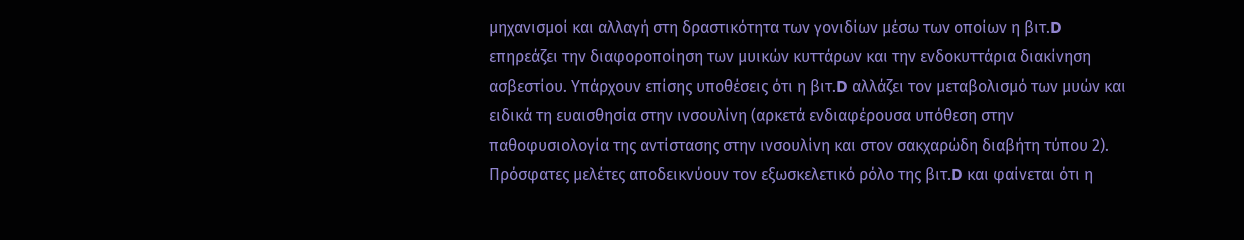μηχανισμοί και αλλαγή στη δραστικότητα των γονιδίων μέσω των οποίων η βιτ.D επηρεάζει την διαφοροποίηση των μυικών κυττάρων και την ενδοκυττάρια διακίνηση ασβεστίου. Υπάρχουν επίσης υποθέσεις ότι η βιτ.D αλλάζει τον μεταβολισμό των μυών και ειδικά τη ευαισθησία στην ινσουλίνη (αρκετά ενδιαφέρουσα υπόθεση στην παθοφυσιολογία της αντίστασης στην ινσουλίνη και στον σακχαρώδη διαβήτη τύπου 2). Πρόσφατες μελέτες αποδεικνύουν τον εξωσκελετικό ρόλο της βιτ.D και φαίνεται ότι η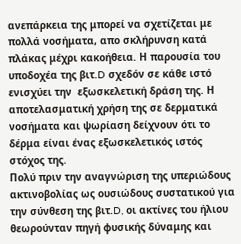ανεπάρκεια της μπορεί να σχετίζεται με πολλά νοσήματα, απο σκλήρυνση κατά πλάκας μέχρι κακοήθεια. Η παρουσία του υποδοχέα της βιτ.D σχεδόν σε κάθε ιστό ενισχύει την  εξωσκελετική δράση της. Η αποτελασματική χρήση της σε δερματικά νοσήματα και ψωρίαση δείχνουν ότι το δέρμα είναι ένας εξωσκελετικός ιστός στόχος της.
Πολύ πριν την αναγνώριση της υπεριώδους ακτινοβολίας ως ουσιώδους συστατικού για την σύνθεση της βιτ.D, οι ακτίνες του ήλιου θεωρούνταν πηγή φυσικής δύναμης και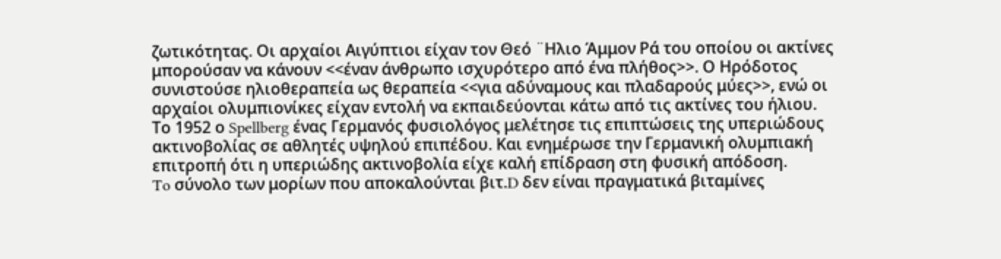ζωτικότητας. Οι αρχαίοι Αιγύπτιοι είχαν τον Θεό ¨Ηλιο Άμμον Ρά του οποίου οι ακτίνες μπορούσαν να κάνουν <<έναν άνθρωπο ισχυρότερο από ένα πλήθος>>. Ο Ηρόδοτος συνιστούσε ηλιοθεραπεία ως θεραπεία <<για αδύναμους και πλαδαρούς μύες>>, ενώ οι αρχαίοι ολυμπιονίκες είχαν εντολή να εκπαιδεύονται κάτω από τις ακτίνες του ήλιου.
Το 1952 ο Spellberg ένας Γερμανός φυσιολόγος μελέτησε τις επιπτώσεις της υπεριώδους ακτινοβολίας σε αθλητές υψηλού επιπέδου. Και ενημέρωσε την Γερμανική ολυμπιακή επιτροπή ότι η υπεριώδης ακτινοβολία είχε καλή επίδραση στη φυσική απόδοση.
To σύνολο των μορίων που αποκαλούνται βιτ.D δεν είναι πραγματικά βιταμίνες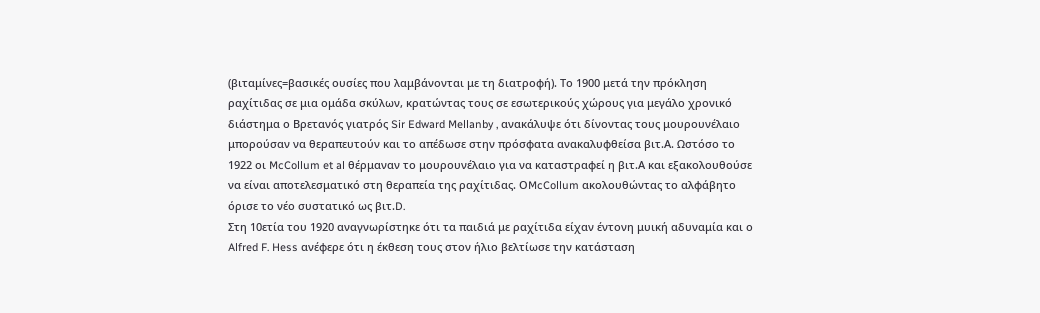(βιταμίνες=βασικές ουσίες που λαμβάνονται με τη διατροφή). Το 1900 μετά την πρόκληση ραχίτιδας σε μια ομάδα σκύλων, κρατώντας τους σε εσωτερικούς χώρους για μεγάλο χρονικό διάστημα ο Βρετανός γιατρός Sir Edward Mellanby , ανακάλυψε ότι δίνοντας τους μουρουνέλαιο μπορούσαν να θεραπευτούν και το απέδωσε στην πρόσφατα ανακαλυφθείσα βιτ.Α. Ωστόσο το 1922 οι McCollum et al θέρμαναν το μουρουνέλαιο για να καταστραφεί η βιτ.Α και εξακολουθούσε να είναι αποτελεσματικό στη θεραπεία της ραχίτιδας. ΟMcCollum ακολουθώντας το αλφάβητο όρισε το νέο συστατικό ως βιτ.D.
Στη 10ετία του 1920 αναγνωρίστηκε ότι τα παιδιά με ραχίτιδα είχαν έντονη μυική αδυναμία και ο Alfred F. Hess ανέφερε ότι η έκθεση τους στον ήλιο βελτίωσε την κατάσταση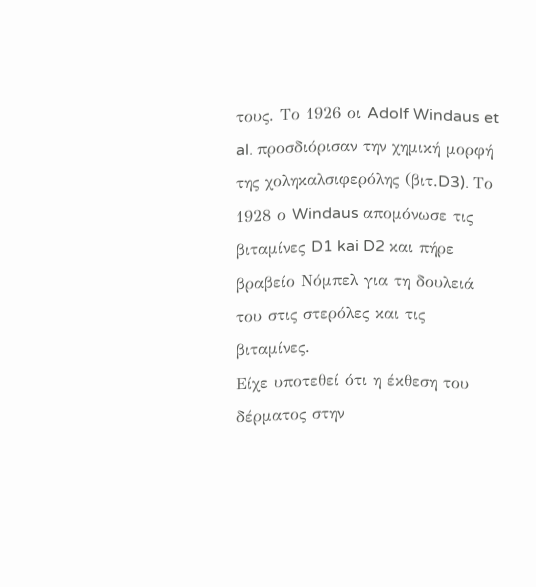τους. Το 1926 οι Adolf Windaus et al. προσδιόρισαν την χημική μορφή της χοληκαλσιφερόλης (βιτ.D3). Το 1928 ο Windaus απομόνωσε τις βιταμίνες D1 kai D2 και πήρε βραβείο Νόμπελ για τη δουλειά του στις στερόλες και τις βιταμίνες.
Είχε υποτεθεί ότι η έκθεση του δέρματος στην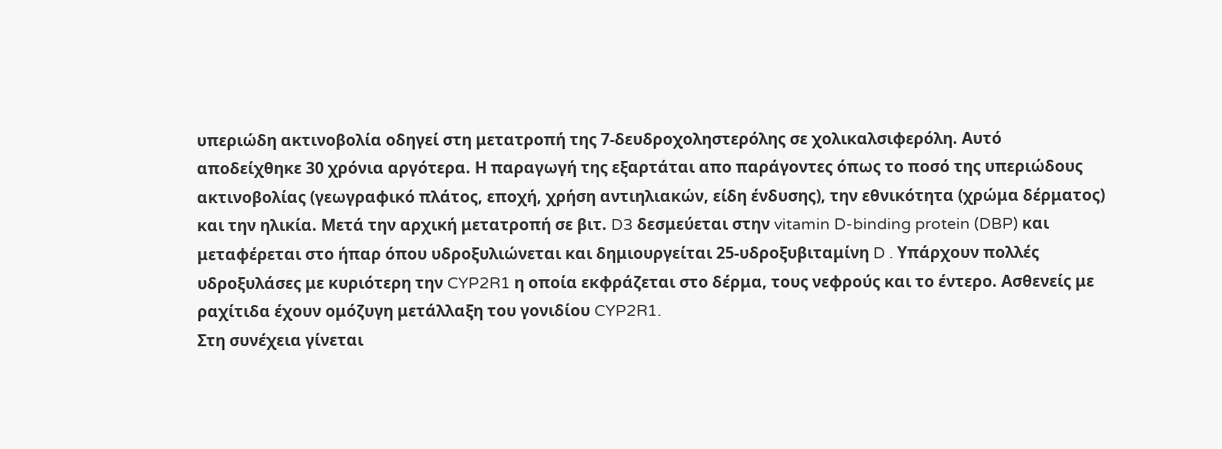υπεριώδη ακτινοβολία οδηγεί στη μετατροπή της 7-δευδροχοληστερόλης σε χολικαλσιφερόλη. Αυτό αποδείχθηκε 30 χρόνια αργότερα. Η παραγωγή της εξαρτάται απο παράγοντες όπως το ποσό της υπεριώδους ακτινοβολίας (γεωγραφικό πλάτος, εποχή, χρήση αντιηλιακών, είδη ένδυσης), την εθνικότητα (χρώμα δέρματος) και την ηλικία. Μετά την αρχική μετατροπή σε βιτ. D3 δεσμεύεται στην vitamin D-binding protein (DBP) και μεταφέρεται στο ήπαρ όπου υδροξυλιώνεται και δημιουργείται 25-υδροξυβιταμίνη D . Υπάρχουν πολλές υδροξυλάσες με κυριότερη την CYP2R1 η οποία εκφράζεται στο δέρμα, τους νεφρούς και το έντερο. Ασθενείς με ραχίτιδα έχουν ομόζυγη μετάλλαξη του γονιδίου CYP2R1.
Στη συνέχεια γίνεται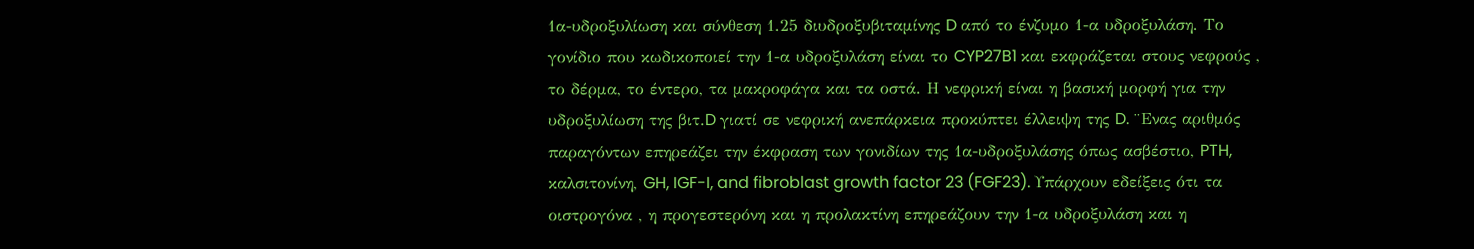1α-υδροξυλίωση και σύνθεση 1.25 διυδροξυβιταμίνης D από το ένζυμο 1-α υδροξυλάση. Το γονίδιο που κωδικοποιεί την 1-α υδροξυλάση είναι το CYP27B1 και εκφράζεται στους νεφρούς , το δέρμα, το έντερο, τα μακροφάγα και τα οστά. Η νεφρική είναι η βασική μορφή για την υδροξυλίωση της βιτ.D γιατί σε νεφρική ανεπάρκεια προκύπτει έλλειψη της D. ¨Ενας αριθμός παραγόντων επηρεάζει την έκφραση των γονιδίων της 1α-υδροξυλάσης όπως ασβέστιο, PTH, καλσιτονίνη, GH, IGF-I, and fibroblast growth factor 23 (FGF23). Υπάρχουν εδείξεις ότι τα οιστρογόνα , η προγεστερόνη και η προλακτίνη επηρεάζουν την 1-α υδροξυλάση και η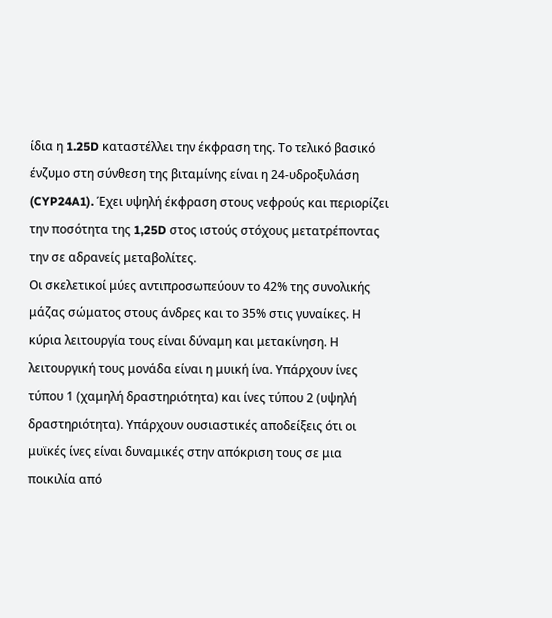ίδια η 1.25D καταστέλλει την έκφραση της. Το τελικό βασικό ένζυμο στη σύνθεση της βιταμίνης είναι η 24-υδροξυλάση (CYP24A1). Έχει υψηλή έκφραση στους νεφρούς και περιορίζει την ποσότητα της 1,25D στος ιστούς στόχους μετατρέποντας την σε αδρανείς μεταβολίτες.
Οι σκελετικοί μύες αντιπροσωπεύουν το 42% της συνολικής μάζας σώματος στους άνδρες και το 35% στις γυναίκες. Η κύρια λειτουργία τους είναι δύναμη και μετακίνηση. Η λειτουργική τους μονάδα είναι η μυική ίνα. Υπάρχουν ίνες τύπου 1 (χαμηλή δραστηριότητα) και ίνες τύπου 2 (υψηλή δραστηριότητα). Υπάρχουν ουσιαστικές αποδείξεις ότι οι μυϊκές ίνες είναι δυναμικές στην απόκριση τους σε μια ποικιλία από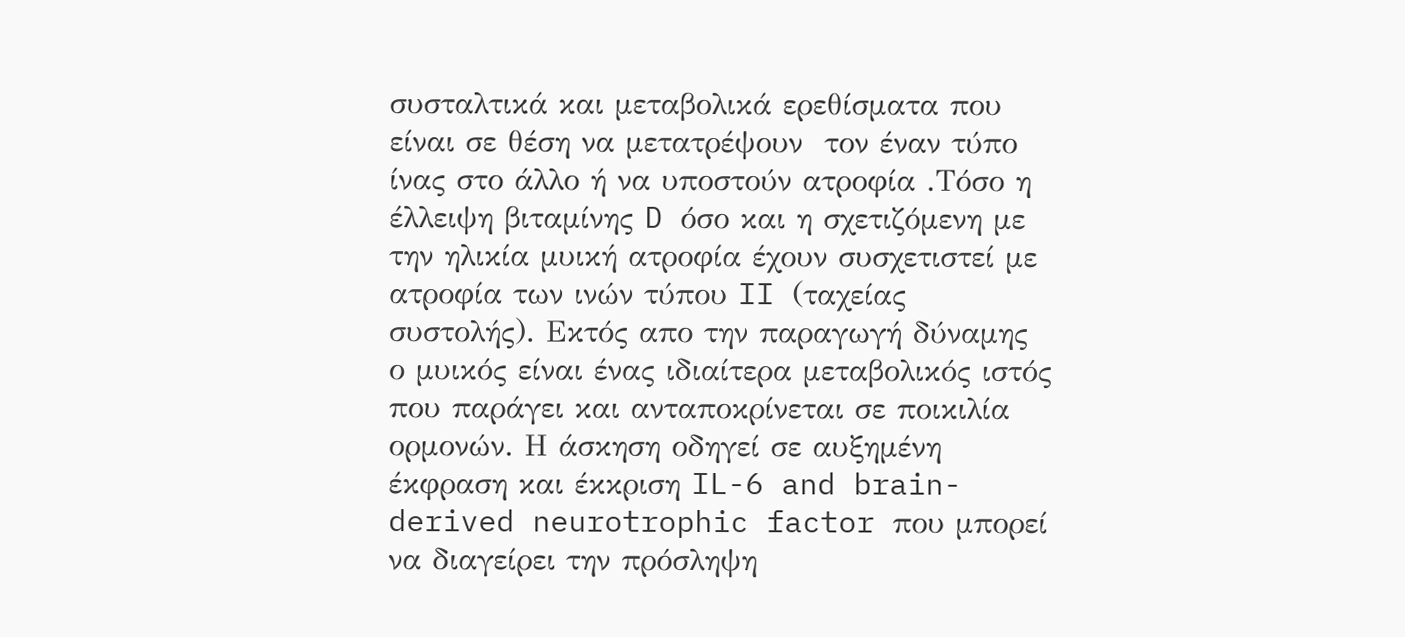συσταλτικά και μεταβολικά ερεθίσματα που  είναι σε θέση να μετατρέψουν  τον έναν τύπο ίνας στο άλλο ή να υποστούν ατροφία .Τόσο η έλλειψη βιταμίνης D όσο και η σχετιζόμενη με την ηλικία μυική ατροφία έχουν συσχετιστεί με ατροφία των ινών τύπου II (ταχείας συστολής). Εκτός απο την παραγωγή δύναμης ο μυικός είναι ένας ιδιαίτερα μεταβολικός ιστός που παράγει και ανταποκρίνεται σε ποικιλία ορμονών. Η άσκηση οδηγεί σε αυξημένη έκφραση και έκκριση IL-6 and brain-derived neurotrophic factor που μπορεί να διαγείρει την πρόσληψη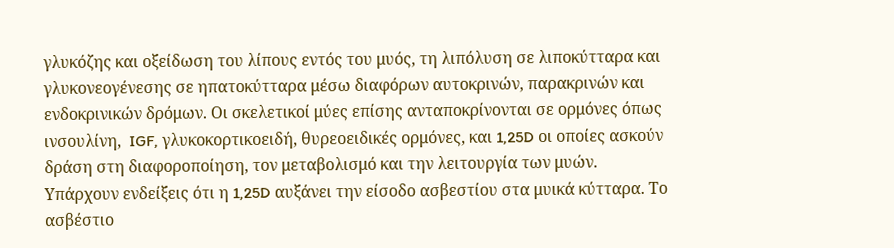γλυκόζης και οξείδωση του λίπους εντός του μυός, τη λιπόλυση σε λιποκύτταρα και γλυκονεογένεσης σε ηπατοκύτταρα μέσω διαφόρων αυτοκρινών, παρακρινών και ενδοκρινικών δρόμων. Οι σκελετικοί μύες επίσης ανταποκρίνονται σε ορμόνες όπως ινσουλίνη,  IGF, γλυκοκορτικοειδή, θυρεοειδικές ορμόνες, και 1,25D οι οποίες ασκούν δράση στη διαφοροποίηση, τον μεταβολισμό και την λειτουργία των μυών.
Υπάρχουν ενδείξεις ότι η 1,25D αυξάνει την είσοδο ασβεστίου στα μυικά κύτταρα. Το ασβέστιο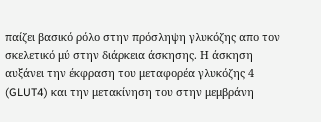παίζει βασικό ρόλο στην πρόσληψη γλυκόζης απο τον σκελετικό μύ στην διάρκεια άσκησης. Η άσκηση αυξάνει την έκφραση του μεταφορέα γλυκόζης 4 (GLUT4) και την μετακίνηση του στην μεμβράνη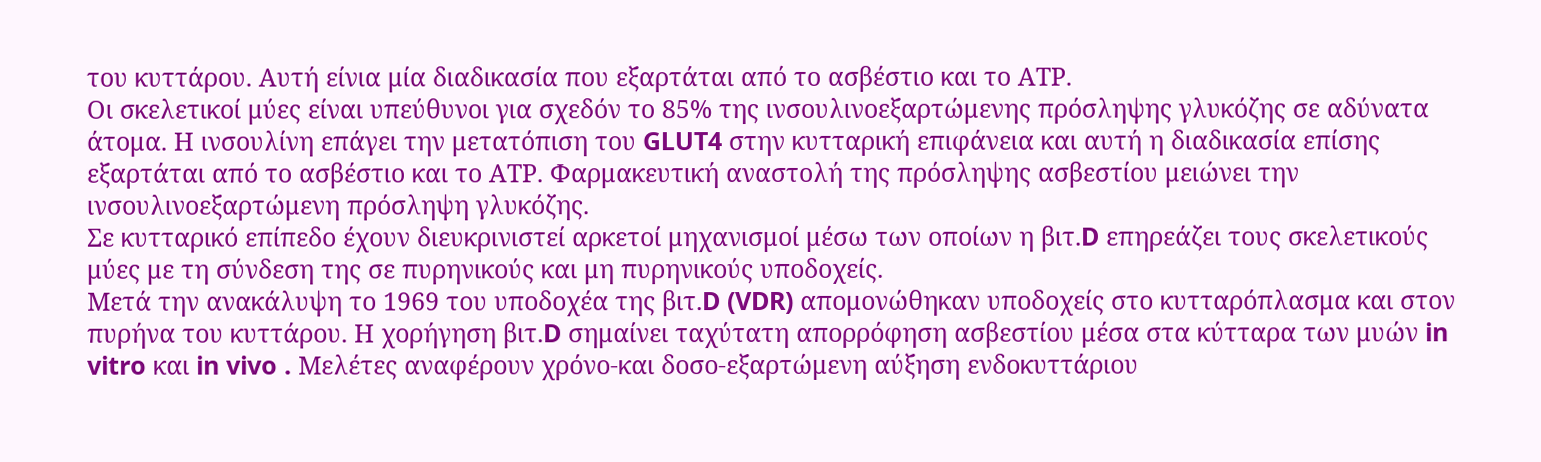του κυττάρου. Αυτή είνια μία διαδικασία που εξαρτάται από το ασβέστιο και το ΑΤP.
Οι σκελετικοί μύες είναι υπεύθυνοι για σχεδόν το 85% της ινσουλινοεξαρτώμενης πρόσληψης γλυκόζης σε αδύνατα άτομα. Η ινσουλίνη επάγει την μετατόπιση του GLUT4 στην κυτταρική επιφάνεια και αυτή η διαδικασία επίσης εξαρτάται από το ασβέστιο και το ΑΤP. Φαρμακευτική αναστολή της πρόσληψης ασβεστίου μειώνει την ινσουλινοεξαρτώμενη πρόσληψη γλυκόζης.
Σε κυτταρικό επίπεδο έχουν διευκρινιστεί αρκετοί μηχανισμοί μέσω των οποίων η βιτ.D επηρεάζει τους σκελετικούς μύες με τη σύνδεση της σε πυρηνικούς και μη πυρηνικούς υποδοχείς.
Μετά την ανακάλυψη το 1969 του υποδοχέα της βιτ.D (VDR) απομονώθηκαν υποδοχείς στο κυτταρόπλασμα και στον πυρήνα του κυττάρου. Η χορήγηση βιτ.D σημαίνει ταχύτατη απορρόφηση ασβεστίου μέσα στα κύτταρα των μυών in vitro και in vivo . Μελέτες αναφέρουν χρόνο-και δοσο-εξαρτώμενη αύξηση ενδοκυττάριου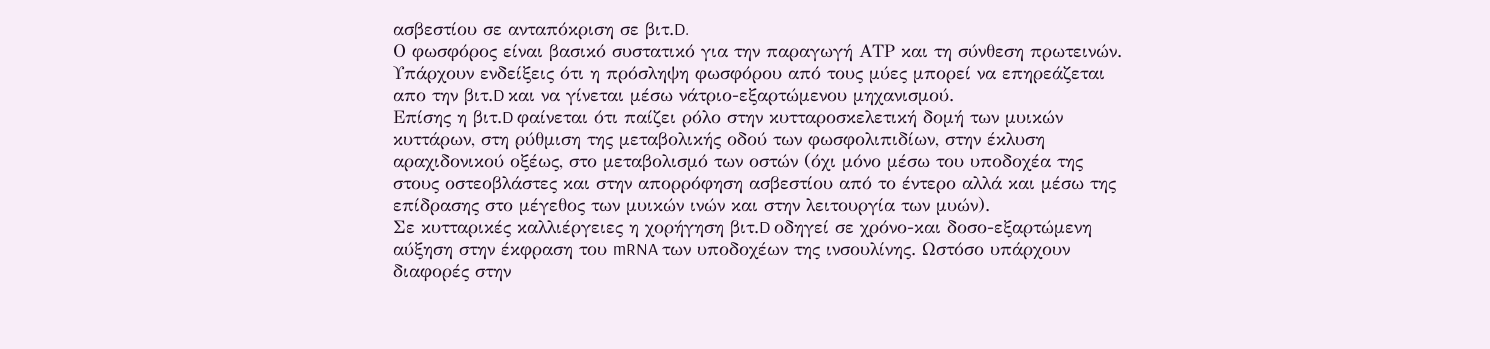ασβεστίου σε ανταπόκριση σε βιτ.D.
Ο φωσφόρος είναι βασικό συστατικό για την παραγωγή ΑΤP και τη σύνθεση πρωτεινών. Υπάρχουν ενδείξεις ότι η πρόσληψη φωσφόρου από τους μύες μπορεί να επηρεάζεται απο την βιτ.D και να γίνεται μέσω νάτριο-εξαρτώμενου μηχανισμού.
Επίσης η βιτ.D φαίνεται ότι παίζει ρόλο στην κυτταροσκελετική δομή των μυικών κυττάρων, στη ρύθμιση της μεταβολικής οδού των φωσφολιπιδίων, στην έκλυση αραχιδονικού οξέως, στο μεταβολισμό των οστών (όχι μόνο μέσω του υποδοχέα της στους οστεοβλάστες και στην απορρόφηση ασβεστίου από το έντερο αλλά και μέσω της επίδρασης στο μέγεθος των μυικών ινών και στην λειτουργία των μυών).
Σε κυτταρικές καλλιέργειες η χορήγηση βιτ.D οδηγεί σε χρόνο-και δοσο-εξαρτώμενη αύξηση στην έκφραση του mRNA των υποδοχέων της ινσουλίνης. Ωστόσο υπάρχουν διαφορές στην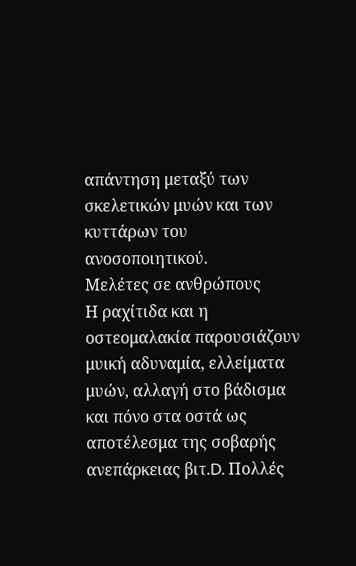απάντηση μεταξύ των σκελετικών μυών και των κυττάρων του ανοσοποιητικού.
Μελέτες σε ανθρώπους
Η ραχίτιδα και η οστεομαλακία παρουσιάζουν μυική αδυναμία, ελλείματα μυών, αλλαγή στο βάδισμα και πόνο στα οστά ως αποτέλεσμα της σοβαρής ανεπάρκειας βιτ.D. Πολλές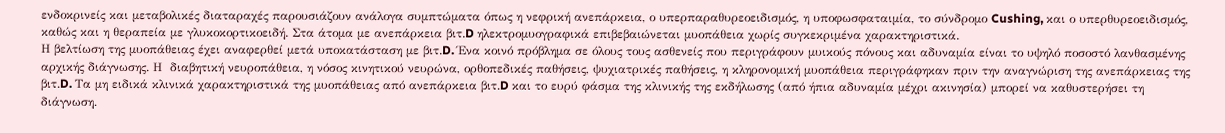ενδοκρινείς και μεταβολικές διαταραχές παρουσιάζουν ανάλογα συμπτώματα όπως η νεφρική ανεπάρκεια, ο υπερπαραθυρεοειδισμός, η υποφωσφαταιμία, το σύνδρομο Cushing, και ο υπερθυρεοειδισμός, καθώς και η θεραπεία με γλυκοκορτικοειδή. Στα άτομα με ανεπάρκεια βιτ.D ηλεκτρομυογραφικά επιβεβαιώνεται μυοπάθεια χωρίς συγκεκριμένα χαρακτηριστικά.
Η βελτίωση της μυοπάθειας έχει αναφερθεί μετά υποκατάσταση με βιτ.D. Ένα κοινό πρόβλημα σε όλους τους ασθενείς που περιγράφουν μυικούς πόνους και αδυναμία είναι το υψηλό ποσοστό λανθασμένης αρχικής διάγνωσης. Η  διαβητική νευροπάθεια, η νόσος κινητικού νευρώνα, ορθοπεδικές παθήσεις, ψυχιατρικές παθήσεις, η κληρονομική μυοπάθεια περιγράφηκαν πριν την αναγνώριση της ανεπάρκειας της βιτ.D. Τα μη ειδικά κλινικά χαρακτηριστικά της μυοπάθειας από ανεπάρκεια βιτ.D και το ευρύ φάσμα της κλινικής της εκδήλωσης (από ήπια αδυναμία μέχρι ακινησία) μπορεί να καθυστερήσει τη διάγνωση.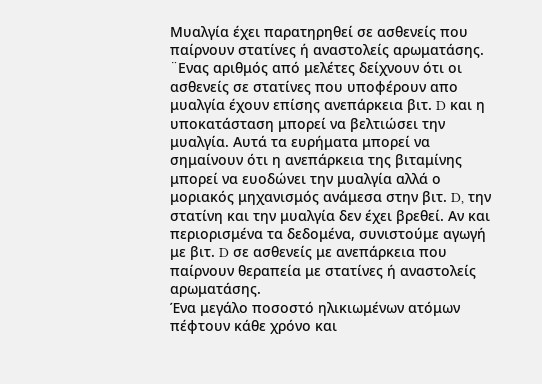Μυαλγία έχει παρατηρηθεί σε ασθενείς που παίρνουν στατίνες ή αναστολείς αρωματάσης. ¨Ενας αριθμός από μελέτες δείχνουν ότι οι ασθενείς σε στατίνες που υποφέρουν απο μυαλγία έχουν επίσης ανεπάρκεια βιτ. D και η υποκατάσταση μπορεί να βελτιώσει την μυαλγία. Αυτά τα ευρήματα μπορεί να σημαίνουν ότι η ανεπάρκεια της βιταμίνης μπορεί να ευοδώνει την μυαλγία αλλά ο μοριακός μηχανισμός ανάμεσα στην βιτ. D, την στατίνη και την μυαλγία δεν έχει βρεθεί. Αν και περιορισμένα τα δεδομένα, συνιστούμε αγωγή με βιτ. D σε ασθενείς με ανεπάρκεια που παίρνουν θεραπεία με στατίνες ή αναστολείς αρωματάσης.
Ένα μεγάλο ποσοστό ηλικιωμένων ατόμων πέφτουν κάθε χρόνο και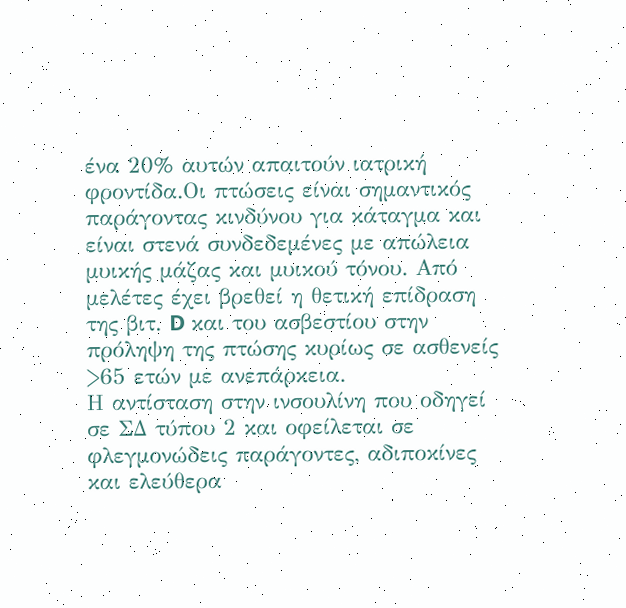ένα 20% αυτών απαιτούν ιατρική φροντίδα.Οι πτώσεις είναι σημαντικός παράγοντας κινδύνου για κάταγμα και είναι στενά συνδεδεμένες με απώλεια μυικής μάζας και μυικού τόνου. Από μελέτες έχει βρεθεί η θετική επίδραση της βιτ. D και του ασβεστίου στην πρόληψη της πτώσης κυρίως σε ασθενείς >65 ετών με ανεπάρκεια.
Η αντίσταση στην ινσουλίνη που οδηγεί σε ΣΔ τύπου 2 και οφείλεται σε φλεγμονώδεις παράγοντες, αδιποκίνες και ελεύθερα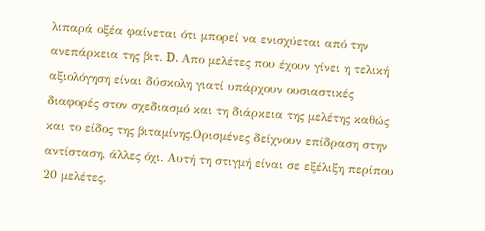λιπαρά οξέα φαίνεται ότι μπορεί να ενισχύεται από την ανεπάρκεια της βιτ. D. Απο μελέτες που έχουν γίνει η τελική αξιολόγηση είναι δύσκολη γιατί υπάρχουν ουσιαστικές διαφορές στον σχεδιασμό και τη διάρκεια της μελέτης καθώς και το είδος της βιταμίνης.Ορισμένες δείχνουν επίδραση στην αντίσταση, άλλες όχι. Αυτή τη στιγμή είναι σε εξέλιξη περίπου 20 μελέτες.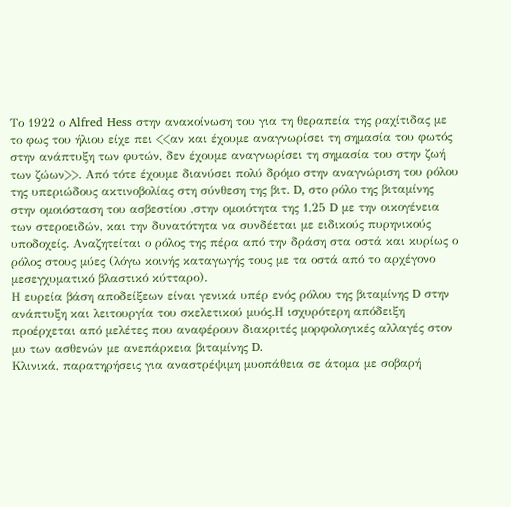Το 1922 ο Alfred Hess στην ανακοίνωση του για τη θεραπεία της ραχίτιδας με το φως του ήλιου είχε πει <<αν και έχουμε αναγνωρίσει τη σημασία του φωτός στην ανάπτυξη των φυτών, δεν έχουμε αναγνωρίσει τη σημασία του στην ζωή των ζώων>>. Από τότε έχουμε διανύσει πολύ δρόμο στην αναγνώριση του ρόλου της υπεριώδους ακτινοβολίας στη σύνθεση της βιτ. D, στο ρόλο της βιταμίνης στην ομοιόσταση του ασβεστίου ,στην ομοιότητα της 1,25 D με την οικογένεια των στεροειδών, και την δυνατότητα να συνδέεται με ειδικούς πυρηνικούς υποδοχείς. Αναζητείται ο ρόλος της πέρα από την δράση στα οστά και κυρίως ο ρόλος στους μύες (λόγω κοινής καταγωγής τους με τα οστά από το αρχέγονο μεσεγχυματικό βλαστικό κύτταρο).
Η ευρεία βάση αποδείξεων είναι γενικά υπέρ ενός ρόλου της βιταμίνης D στην ανάπτυξη και λειτουργία του σκελετικού μυός.Η ισχυρότερη απόδειξη προέρχεται από μελέτες που αναφέρουν διακριτές μορφολογικές αλλαγές στον μυ των ασθενών με ανεπάρκεια βιταμίνης D.
Κλινικά, παρατηρήσεις για αναστρέψιμη μυοπάθεια σε άτομα με σοβαρή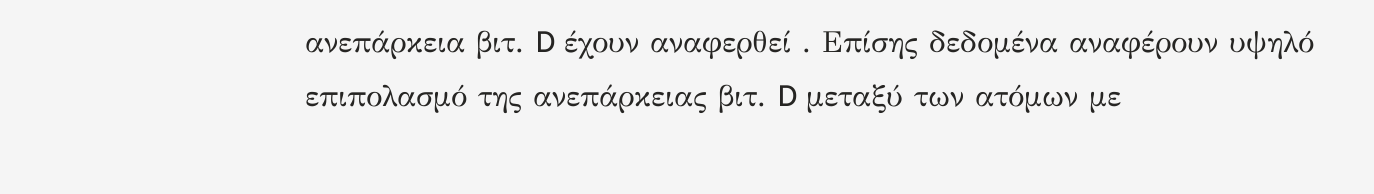ανεπάρκεια βιτ. D έχουν αναφερθεί . Επίσης δεδομένα αναφέρουν υψηλό επιπολασμό της ανεπάρκειας βιτ. D μεταξύ των ατόμων με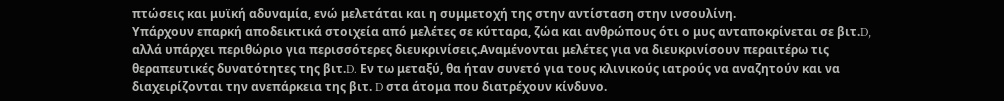πτώσεις και μυϊκή αδυναμία, ενώ μελετάται και η συμμετοχή της στην αντίσταση στην ινσουλίνη.
Υπάρχουν επαρκή αποδεικτικά στοιχεία από μελέτες σε κύτταρα, ζώα και ανθρώπους ότι ο μυς ανταποκρίνεται σε βιτ.D, αλλά υπάρχει περιθώριο για περισσότερες διευκρινίσεις.Αναμένονται μελέτες για να διευκρινίσουν περαιτέρω τις θεραπευτικές δυνατότητες της βιτ.D. Εν τω μεταξύ, θα ήταν συνετό για τους κλινικούς ιατρούς να αναζητούν και να διαχειρίζονται την ανεπάρκεια της βιτ. D στα άτομα που διατρέχουν κίνδυνο.